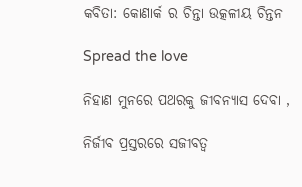କବିତା: କୋଣାର୍କ ର ଚିନ୍ତା ଉତ୍କଳୀୟ ଚିନ୍ତନ

Spread the love

ନିହାଣ ମୁନରେ ପଥରକୁ ଜୀବନ୍ୟାସ ଦେବା ,

ନିର୍ଜୀବ ପ୍ରସ୍ତରରେ ସଜୀବତ୍ୱ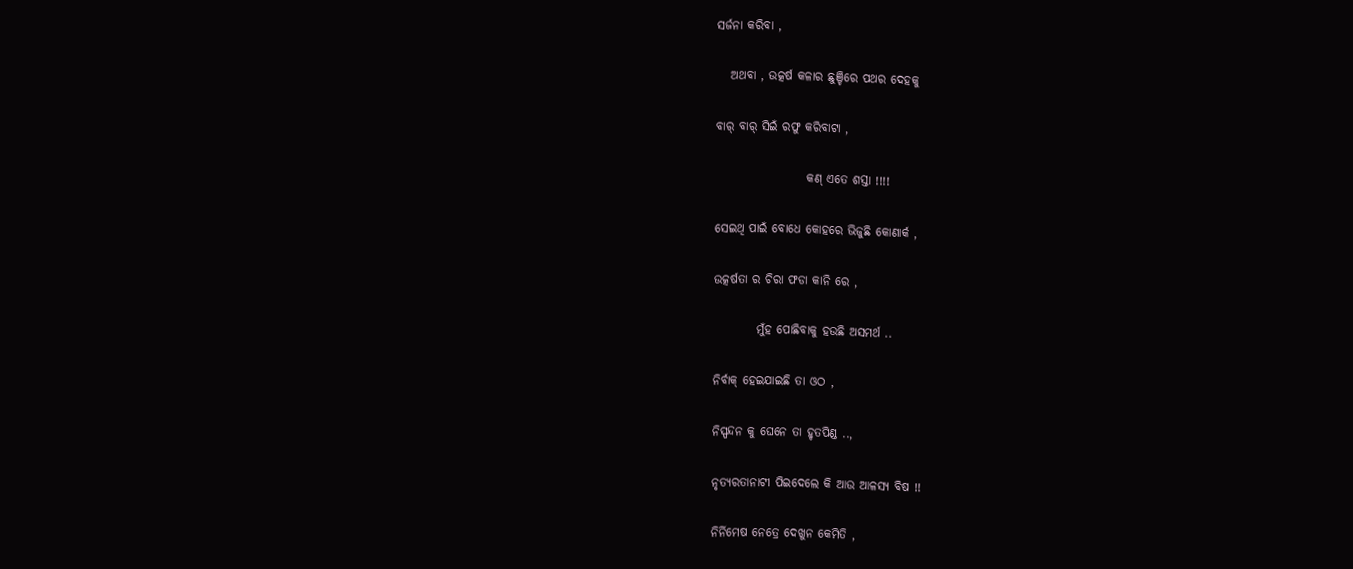ସର୍ଜନା କରିବା ,

   ଅଥବା , ଉତ୍କର୍ଷ କଳାର ଛୁଞ୍ଚିରେ ପଥର ଦେହକୁ

ବାର୍ ବାର୍ ସିଇଁ ରଫୁ କରିବାଟା ,

                   କଣ୍ ଏତେ ଶସ୍ତା !!!!

ସେଇଥି ପାଇଁ ବୋଧେ କୋହରେ ଭିଜୁଛି କୋଣାର୍କ ,

ଉତ୍କର୍ଷତା ର ଚିରା ଫଡା କାନି ରେ ,

         ମୁଁହ ପୋଛିବାକୁ ହଉଛି ଅସମର୍ଥ ..

ନିର୍ବାକ୍ ହେଇଯାଇଛି ତା ଓଠ ,

ନିସ୍ପନ୍ଦନ କୁ ଘେନେ ତା ହୃତପିଣ୍ଡ ..,

ନୃତ୍ୟରତାନାଟୀ ପିଇଦେଲେ କି ଆଉ ଆଳସ୍ୟ ବିଷ !!

ନିର୍ନିମେଷ ନେତ୍ରେ ଦେଖୁନ କେମିତି ,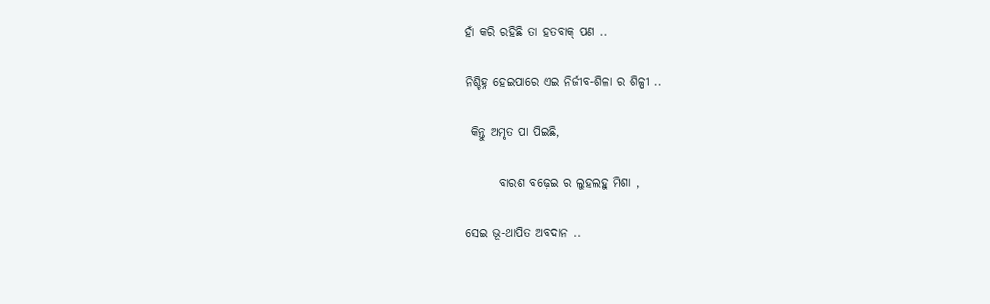ହାଁ କରି ରହିଛି ତା ହତବାକ୍ ପଣ ..

ନିଶ୍ଚିହ୍ନ ହେଇପାରେ ଏଇ ନିର୍ଜୀବ-ଶିଳା ର ଶିଳ୍ପୀ ..

 କିନ୍ତୁ ଅମୃତ ପା ପିଇଛି,

       ବାରଶ ବଢ଼େଇ ର ଲୁହଲହୁ ମିଶା ,

ସେଇ ଭୂ-ଥାପିତ ଅବଦାନ ..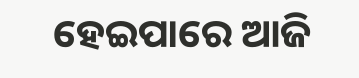ହେଇପାରେ ଆଜି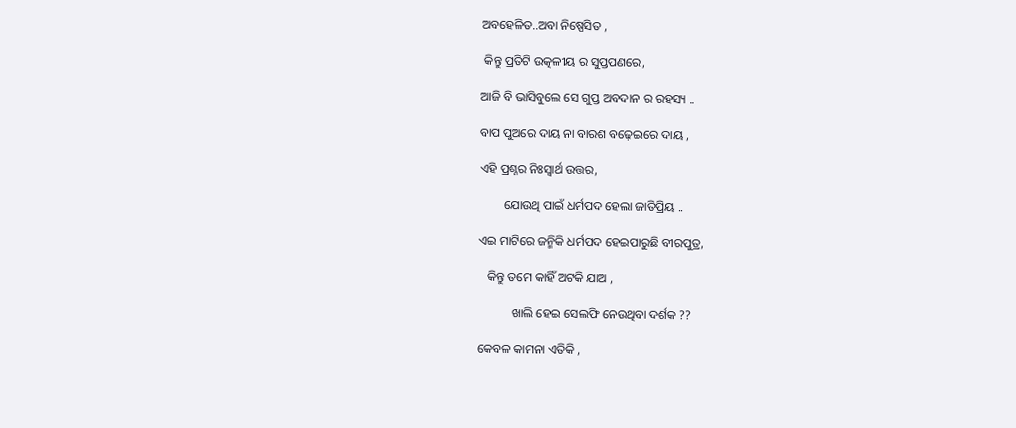ଅବହେଳିତ..ଅବା ନିଷ୍ପେସିତ ,

 କିନ୍ତୁ ପ୍ରତିଟି ଉତ୍କଳୀୟ ର ସୁପ୍ତପଣରେ,

ଆଜି ବି ଭାସିବୁଲେ ସେ ଗୁପ୍ତ ଅବଦାନ ର ରହସ୍ୟ ..

ବାପ ପୁଅରେ ଦାୟ ନା ବାରଶ ବଢ଼େଇରେ ଦାୟ ,

ଏହି ପ୍ରଶ୍ନର ନିଃସ୍ୱାର୍ଥ ଉତ୍ତର,

        ଯୋଉଥି ପାଇଁ ଧର୍ମପଦ ହେଲା ଜାତିପ୍ରିୟ ..

ଏଇ ମାଟିରେ ଜନ୍ମିକି ଧର୍ମପଦ ହେଇପାରୁଛି ବୀରପୁତ୍ର,

   କିନ୍ତୁ ତମେ କାହିଁ ଅଟକି ଯାଅ ,

           ଖାଲି ହେଇ ସେଲଫି ନେଉଥିବା ଦର୍ଶକ ??

କେବଳ କାମନା ଏତିକି ,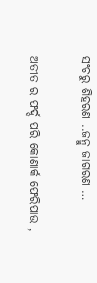ସଂଚରୁ ଶିହରଣ ..ଜନ୍ମୁ ଜାଗରଣ …

ଅତୀତ ର ଫର୍ଦ୍ଦ ପରି କୋଣାର୍କ ଫେରିପାଉ ,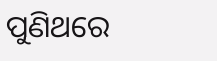ପୁଣିଥରେ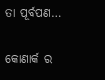ତା ପୂର୍ବପଣ…

କୋଣାର୍କ ର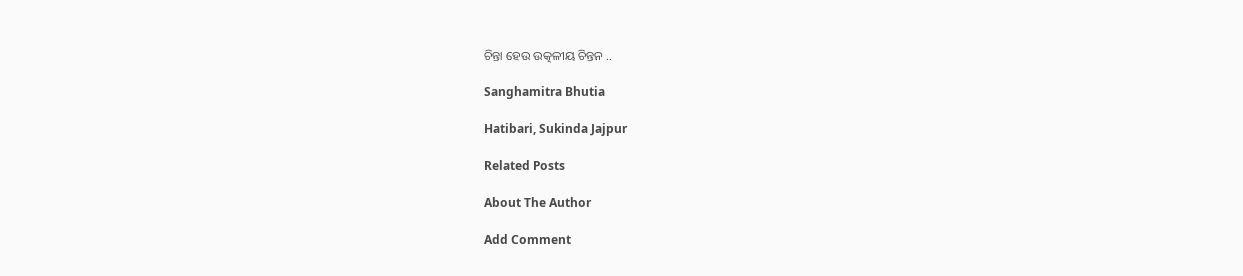ଚିନ୍ତା ହେଉ ଉତ୍କଳୀୟ ଚିନ୍ତନ ..

Sanghamitra Bhutia

Hatibari, Sukinda Jajpur

Related Posts

About The Author

Add Comment